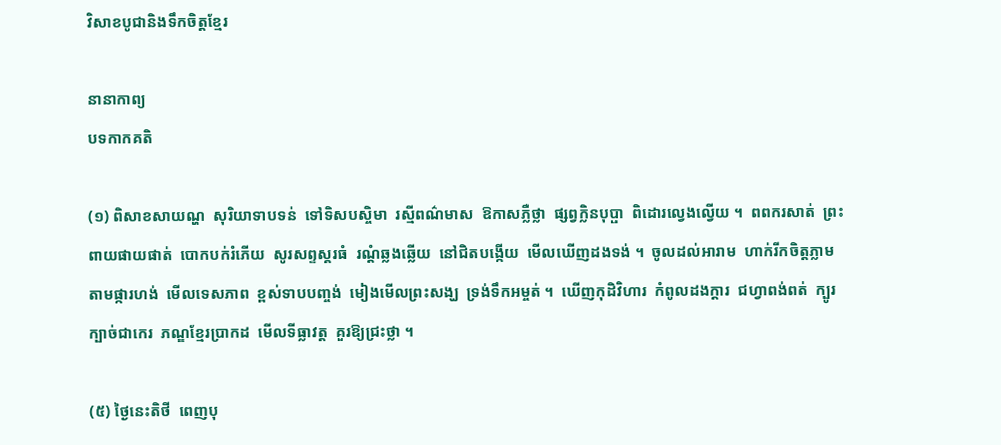វិសាខបូជានិងទឹកចិត្តខ្មែរ

នានាកាព្យ
បទកាកគតិ

(១) ពិសាខសាយណ្ហ  សុរិយាទាបទន់  ទៅទិសបស្ចិមា  រស្មីពណ៌មាស  ឱកាសភ្លឺថ្លា  ផ្សព្វក្លិនបុប្ផា  ពិដោរល្វេងល្វើយ ។  ពពករសាត់  ព្រះពាយផាយផាត់  បោកបក់រំភើយ  សូរសព្ទស្គរធំ  រណ្ដំឆ្លងឆ្លើយ  នៅជិតបង្កើយ  មើលឃើញដងទង់ ។  ចូលដល់អារាម  ហាក់រីកចិត្តភ្លាម  តាមផ្ការហង់  មើលទេសភាព  ខ្ពស់ទាបបញ្ចង់  មៀងមើលព្រះសង្ឃ  ទ្រង់ទឹកអម្ចត់ ។  ឃើញកុដិវិហារ  កំពូលដងក្ដារ  ជហ្វាពង់ពត់  ក្បូរក្បាច់ជាកេរ  ភណ្ឌខ្មែរប្រាកដ  មើលទីធ្លាវត្ត  គួរឱ្យជ្រះថ្លា ។

(៥) ថ្ងៃនេះតិថី  ពេញបុ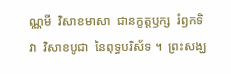ណ្ណមី  វិសាខមាសា  ជានក្ខត្តឫក្ស  រំឭកទិវា  វិសាខបូជា  នៃពុទ្ធបរិស័ទ ។  ព្រះសង្ឃ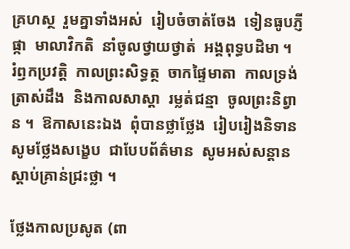គ្រហស្ថ  រួមគ្នាទាំងអស់  រៀបចំចាត់ចែង  ទៀនធូបភ្ញីផ្កា  មាលាវិកតិ  នាំចូលថ្វាយថ្វាត់  អង្គពុទ្ធបដិមា ។  រំឭកប្រវត្តិ  កាលព្រះសិទ្ធត្ថ  ចាកផ្ទៃមាតា  កាលទ្រង់ត្រាស់ដឹង  និងកាលសាស្ដា  រម្លត់ជន្មា  ចូលព្រះនិព្វាន ។  ឱកាសនេះឯង  ពុំបានថ្លាថ្លែង  រៀបរៀងនិទាន  សូមថ្លែងសង្ខេប  ជាបែបព័ត៌មាន  សូមអស់សន្ដាន  ស្ដាប់គ្រាន់ជ្រះថ្លា ។

ថ្លែងកាលប្រសូត (ពា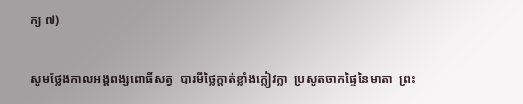ក្យ ៧)

សូមថ្លែងកាលអង្គពង្សពោធិ៍សត្វ  បារមីថ្លៃក្ដាត់ខ្លាំងក្លៀវក្លា  ប្រសូតចាកផ្ទៃនៃមាតា  ព្រះ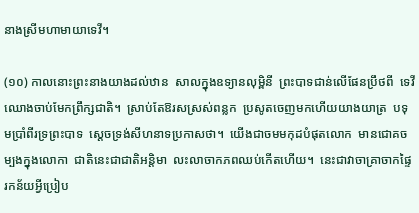នាងស្រីមហាមាយាទេវី។

(១០) កាលនោះព្រះនាងយាងដល់ឋាន  សាលក្នុងឧទ្យានលុម្ពិនី  ព្រះបាទជាន់លើផែនប្រឹថពី  ទេវីឈោងចាប់មែកព្រឹក្សជាតិ។  ស្រាប់តែឱរសស្រស់ពន្លក  ប្រសូតចេញមកហើយយាងយាត្រ  បទុមប្រាំពីរទ្រព្រះបាទ  ស្ដេចទ្រង់សីហនាទប្រកាសថា។  យើងជាចមមកុដបំផុតលោក  មានជោគចម្បងក្នុងលោកា  ជាតិនេះជាជាតិអន្តិមា  លះលាចាកភពឈប់កើតហើយ។  នេះជាវាចាគ្រាចាកផ្ទៃ  រកន័យអ្វីប្រៀប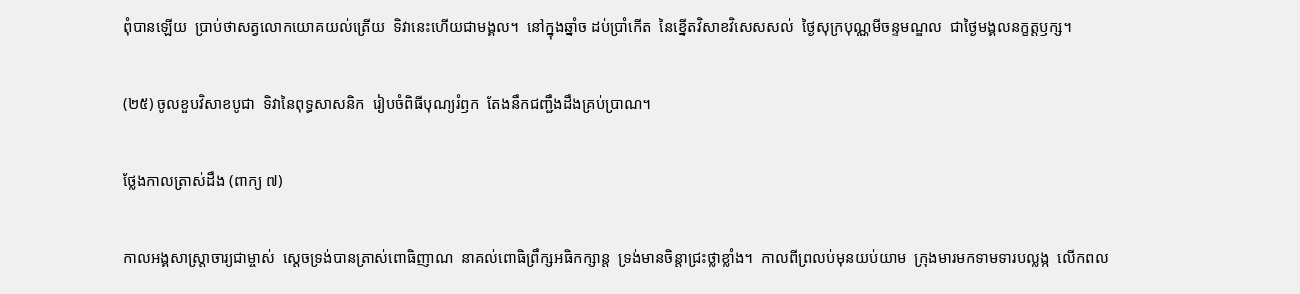ពុំបានឡើយ  ប្រាប់ថាសត្វលោកយោគយល់ត្រើយ  ទិវានេះហើយជាមង្គល។  នៅក្នុងឆ្នាំច ដប់ប្រាំកើត  នៃខ្នើតវិសាខវិសេសសល់  ថ្ងៃសុក្របុណ្ណមីចន្ទមណ្ឌល  ជាថ្ងៃមង្គលនក្ខត្តឫក្ស។

(២៥) ចូលខួបវិសាខបូជា  ទិវានៃពុទ្ធសាសនិក  រៀបចំពិធីបុណ្យរំឭក  តែងនឹកជញ្ជឹងដឹងគ្រប់ប្រាណ។

ថ្លែងកាលត្រាស់ដឹង (ពាក្យ ៧)

កាលអង្គសាស្ត្រាចារ្យជាម្ចាស់  ស្ដេចទ្រង់បានត្រាស់ពោធិញាណ  នាគល់ពោធិព្រឹក្សអធិកក្សាន្ត  ទ្រង់មានចិន្ដាជ្រះថ្លាខ្លាំង។  កាលពីព្រលប់មុនយប់យាម  ក្រុងមារមកទាមទារបល្លង្ក  លើកពល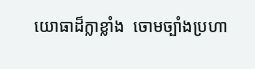យោធាដ៏ក្លាខ្លាំង  ចោមច្បាំងប្រហា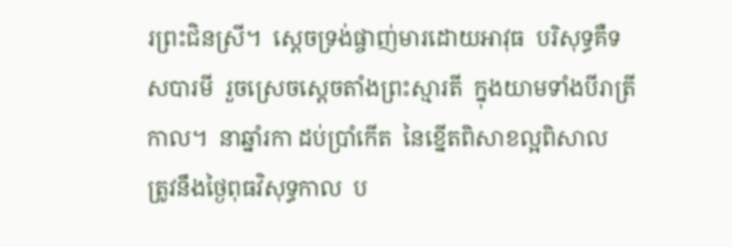រព្រះជិនស្រី។  ស្ដេចទ្រង់ផ្ចាញ់មារដោយអាវុធ  បរិសុទ្ធគឺទសបារមី  រួចស្រេចស្ដេចតាំងព្រះស្មារតី  ក្នុងយាមទាំងបីរាត្រីកាល។  នាឆ្នាំរកា ដប់ប្រាំកើត  នៃខ្នើតពិសាខល្អពិសាល  ត្រូវនឹងថ្ងៃពុធវិសុទ្ធកាល  ប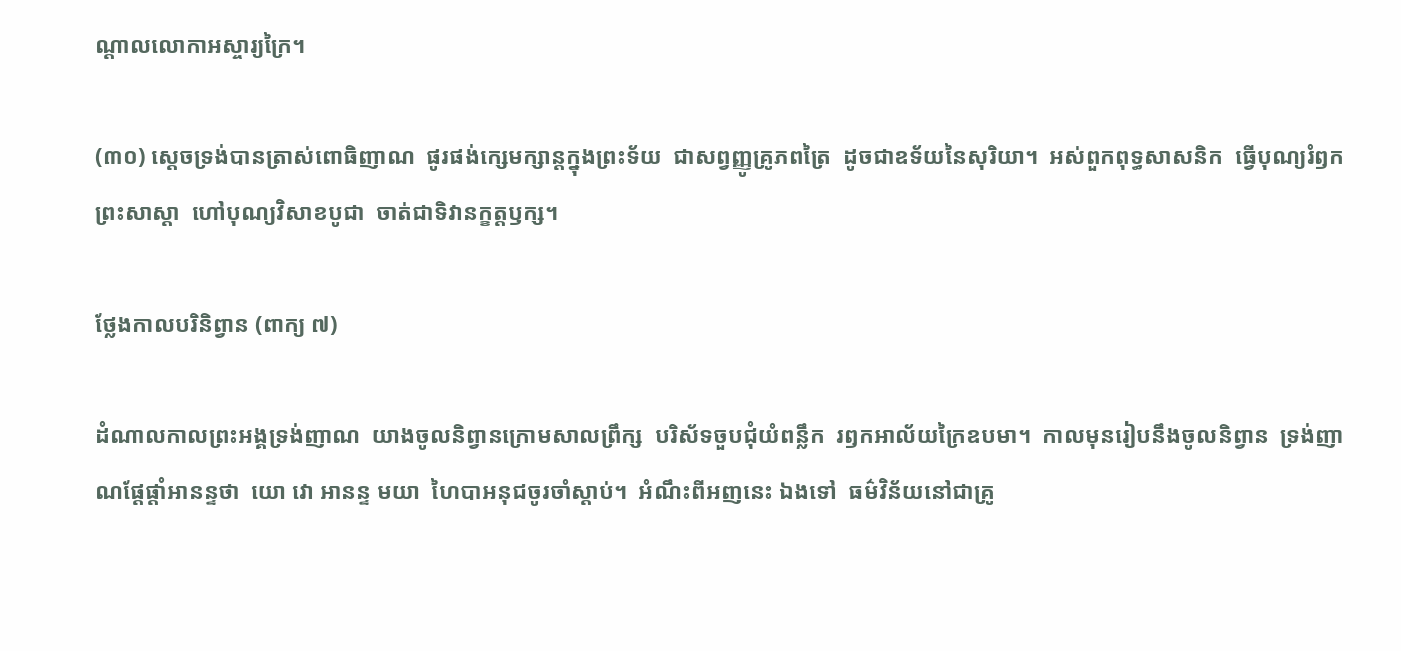ណ្ដាលលោកាអស្ចារ្យក្រៃ។

(៣០) ស្ដេចទ្រង់បានត្រាស់ពោធិញាណ  ផូរផង់ក្សេមក្សាន្តក្នុងព្រះទ័យ  ជាសព្វញ្ញូគ្រូភពត្រៃ  ដូចជាឧទ័យនៃសុរិយា។  អស់ពួកពុទ្ធសាសនិក  ធ្វើបុណ្យរំឭកព្រះសាស្ដា  ហៅបុណ្យវិសាខបូជា  ចាត់ជាទិវានក្ខត្តឫក្ស។

ថ្លែងកាលបរិនិព្វាន (ពាក្យ ៧)

ដំណាលកាលព្រះអង្គទ្រង់ញាណ  យាងចូលនិព្វានក្រោមសាលព្រឹក្ស  បរិស័ទចួបជុំយំពន្លឹក  រឭកអាល័យក្រៃឧបមា។  កាលមុនរៀបនឹងចូលនិព្វាន  ទ្រង់ញាណផ្ដែផ្ដាំអានន្ទថា  យោ វោ អានន្ទ មយា  ហៃបាអនុជចូរចាំស្ដាប់។  អំណឹះពីអញនេះ ឯងទៅ  ធម៌វិន័យនៅជាគ្រូ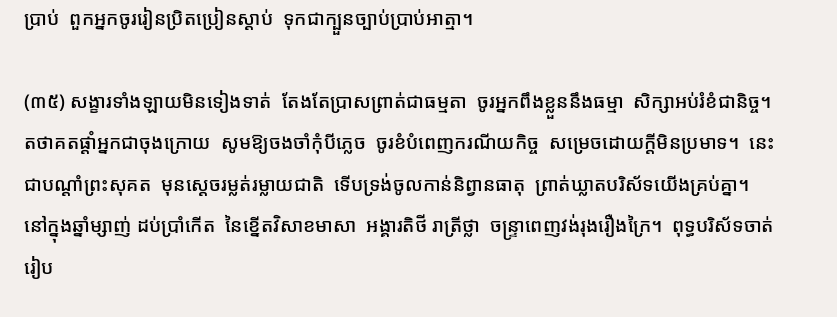ប្រាប់  ពួកអ្នកចូររៀនប្រិតប្រៀនស្ដាប់  ទុកជាក្បួនច្បាប់ប្រាប់អាត្មា។

(៣៥) សង្ខារទាំងឡាយមិនទៀងទាត់  តែងតែប្រាសព្រាត់ជាធម្មតា  ចូរអ្នកពឹងខ្លួននឹងធម្មា  សិក្សាអប់រំខំជានិច្ច។  តថាគតផ្ដាំអ្នកជាចុងក្រោយ  សូមឱ្យចងចាំកុំបីភ្លេច  ចូរខំបំពេញករណីយកិច្ច  សម្រេចដោយក្ដីមិនប្រមាទ។  នេះជាបណ្ដាំព្រះសុគត  មុនស្ដេចរម្លត់រម្លាយជាតិ  ទើបទ្រង់ចូលកាន់និព្វានធាតុ  ព្រាត់ឃ្លាតបរិស័ទយើងគ្រប់គ្នា។  នៅក្នុងឆ្នាំម្សាញ់ ដប់ប្រាំកើត  នៃខ្នើតវិសាខមាសា  អង្គារតិថី រាត្រីថ្លា  ចន្ទ្រាពេញវង់រុងរឿងក្រៃ។  ពុទ្ធបរិស័ទចាត់រៀប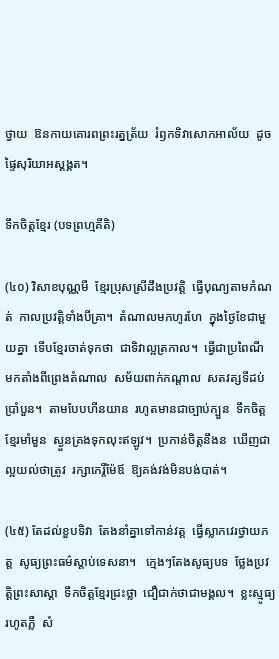ថ្វាយ  ឱនកាយគោរពព្រះរត្នត្រ័យ  រំឭកទិវាសោកអាល័យ  ដូចផ្ទៃសុរិយាអស្ដង្គត។

ទឹកចិត្តខ្មែរ (បទព្រហ្មគីតិ)

(៤០) វិសាខបុណ្ណមី  ខ្មែរប្រុសស្រីដឹងប្រវត្តិ  ធ្វើបុណ្យតាមកំណត់  កាលប្រវត្តិទាំងបីគ្រា។  តំណាលមកហូរហែ  ក្នុងថ្ងៃខែជាមួយគ្នា  ទើបខ្មែរចាត់ទុកថា  ជាទិវាល្អត្រកាល។  ធ្វើជាប្រពៃណី  មកតាំងពីព្រេងតំណាល  សម័យពាក់កណ្ដាល  សតវត្សទីដប់ប្រាំបួន។  តាមបែបហីនយាន  រហូតមានជាច្បាប់ក្បួន  ទឹកចិត្តខ្មែរមាំមួន  ស្ងួនគ្រងទុកលុះឥឡូវ។  ប្រកាន់ចិត្តនឹងន  ឃើញជាល្អយល់ថាត្រូវ  រក្សាកេរ្តិ៍ម៉ែឪ  ឱ្យគង់វង់មិនបង់បាត់។

(៤៥) តែដល់ខួបទិវា  តែងនាំគ្នាទៅកាន់វត្ត  ធ្វើស្លាកវេរថ្វាយភត្ត  សូធ្យព្រះធម៌ស្ដាប់ទេសនា។   ក្មេងៗតែងសូធ្យបទ  ថ្លែងប្រវត្តិព្រះសាស្ដា  ទឹកចិត្តខ្មែរជ្រះថ្លា  ជឿជាក់ថាជាមង្គល។  ខ្លះស្មូធ្យរហូតភ្លឺ  សំ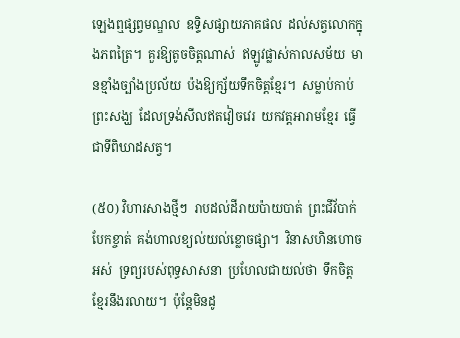ឡេងឮផ្សព្វមណ្ឌល  ឧទ្ទិសផ្សាយភាគផល  ដល់សត្វលោកក្នុងភពត្រៃ។  គួរឱ្យតូចចិត្តណាស់  ឥឡូវផ្លាស់កាលសម័យ  មានខ្មាំងច្បាំងប្រល័យ  ប៉ងឱ្យក្ស័យទឹកចិត្តខ្មែរ។  សម្លាប់កាប់ព្រះសង្ឃ  ដែលទ្រង់សីលឥតវៀចវេរ  យកវត្តអារាមខ្មែរ  ធ្វើជាទីពិឃាដសត្វ។

(៥០) វិហារសាងថ្មីៗ  រាបដល់ដីរាយប៉ាយបាត់  ព្រះជីវ័បាក់បែកខ្ចាត់  គង់ហាលខ្យល់យល់ខ្លោចផ្សា។  វិនាសហិនហោចអស់  ទ្រព្យរបស់ពុទ្ធសាសនា  ប្រហែលជាយល់ថា  ទឹកចិត្តខ្មែរនឹងរលាយ។  ប៉ុន្តែមិនដូ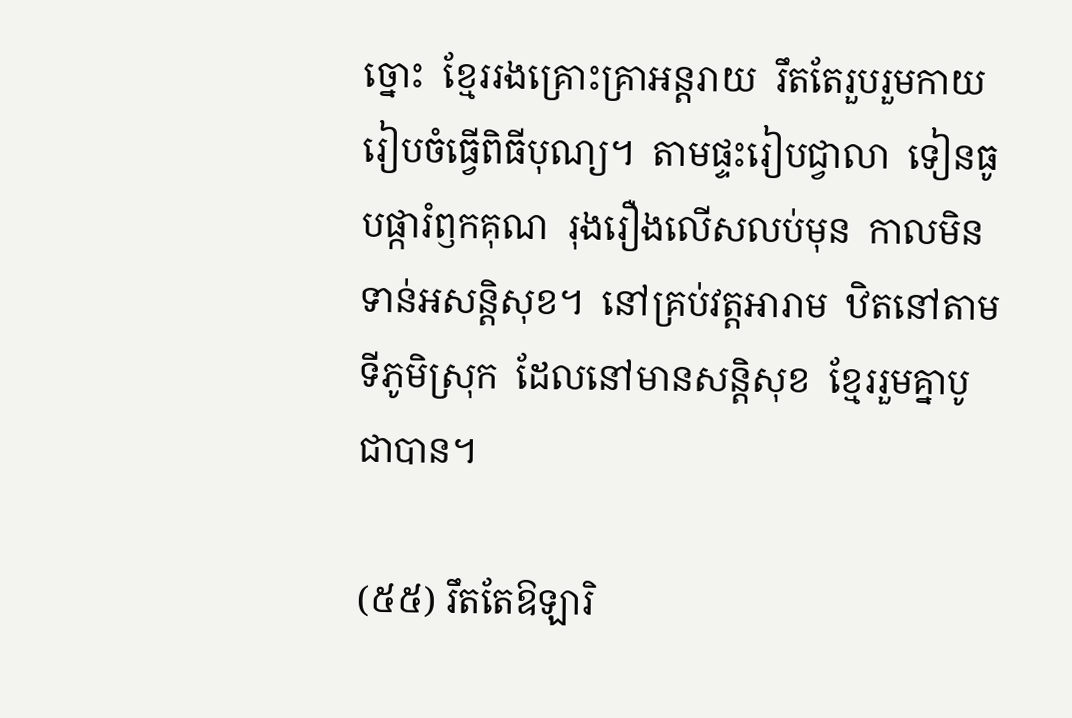ច្នោះ  ខ្មែររងគ្រោះគ្រាអន្តរាយ  រឹតតែរួបរួមកាយ  រៀបចំធ្វើពិធីបុណ្យ។  តាមផ្ទះរៀបជ្វាលា  ទៀនធូបផ្ការំឭកគុណ  រុងរឿងលើសលប់មុន  កាលមិនទាន់អសន្តិសុខ។  នៅគ្រប់វត្តអារាម  ឋិតនៅតាមទីភូមិស្រុក  ដែលនៅមានសន្តិសុខ  ខ្មែររួមគ្នាបូជាបាន។

(៥៥) រឹតតែឱឡារិ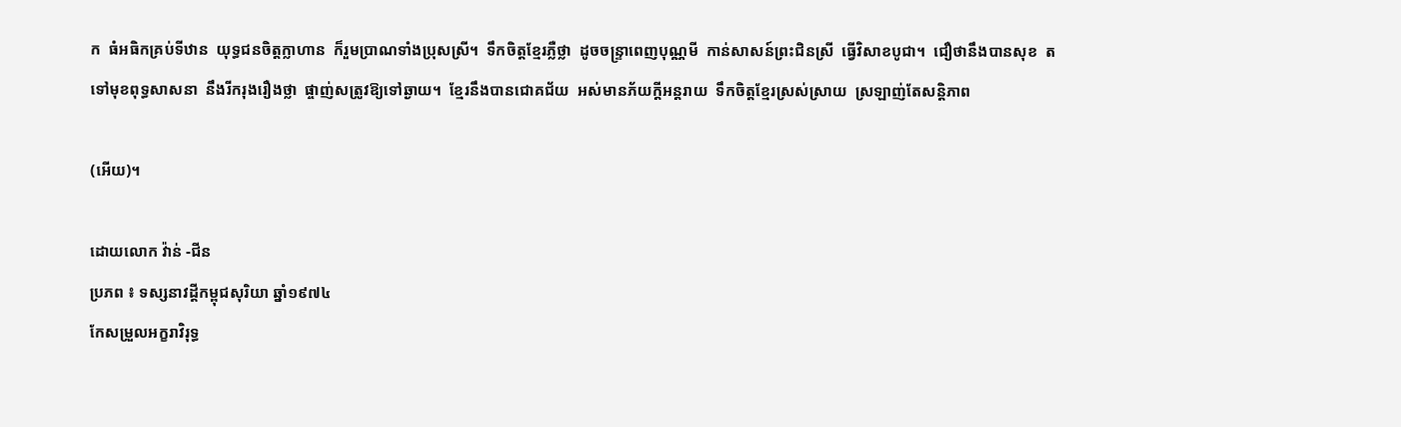ក  ធំអធិកគ្រប់ទីឋាន  យុទ្ធជនចិត្តក្លាហាន  ក៏រួមប្រាណទាំងប្រុសស្រី។  ទឹកចិត្តខ្មែរភ្លឺថ្លា  ដូចចន្ទ្រាពេញបុណ្ណមី  កាន់សាសន៍ព្រះជិនស្រី  ធ្វើវិសាខបូជា។  ជឿថានឹងបានសុខ  តទៅមុខពុទ្ធសាសនា  នឹងរីករុងរឿងថ្លា  ផ្ចាញ់សត្រូវឱ្យទៅឆ្ងាយ។  ខ្មែរនឹងបានជោគជ័យ  អស់មានភ័យក្ដីអន្តរាយ  ទឹកចិត្តខ្មែរស្រស់ស្រាយ  ស្រឡាញ់តែសន្តិភាព

(អើយ)។

ដោយលោក វ៉ាន់ -ជីន
ប្រភព ៖ ទស្សនាវដ្ដីកម្ពុជសុរិយា ឆ្នាំ១៩៧៤
កែសម្រួលអក្ខរាវិរុទ្ធ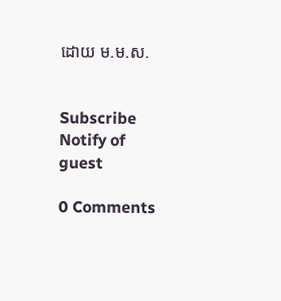ដោយ ម.ម.ស.


Subscribe
Notify of
guest

0 Comments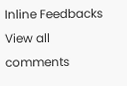Inline Feedbacks
View all comments